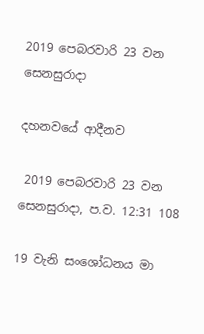2019 පෙබරවාරි 23 වන සෙනසුරාදා

දහනවයේ ආදීනව

 2019 පෙබරවාරි 23 වන සෙනසුරාදා, ප.ව. 12:31 108

19 වැනි සංශෝධනය මා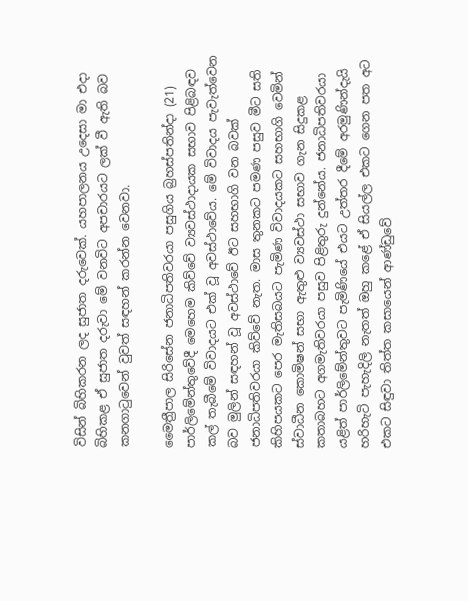විසින් බිහිකරන ලද සුජාත දරුවෙක්. යහපාලනය උදෙසා මා එදා බිහිකළ ඒ සුජාත දරුවා මේ වනවිට අපචාරයට ලක් වී ඇති බව කනගාටුවෙන් වුවත් සඳහන් කරන්න වෙනවා.

මෛත්‍රීපාල සිරිසේන ජනාධිපතිවරයා පසුගිය බ්‍රහස්පතින්දා (21) පාර්ලිමේන්තුවේදී මෙහෙම කිව්වේ ව්‍යවස්ථාදායක සභාව පිළිබඳව කල් තැබීමේ විවාදයට එක් වූ අවස්ථාවේය. මේ විවාදය පැවැත්වෙන බව මුලින් සඳහන් වූ අවස්ථාවේ ඊට සහභාගි වන බවක් ජනාධිපතිවරයා කිව්වේ නැත. මාස තුනකට පමණ පසුව මීට සති කිහිපයකට පෙර මැතිසබයට පැමිණ විවාදයකට සහභාගි වෙමින් ස්වාධීන කොමිෂන් සභා ඇතුළු ව්‍යවස්ථා සභාව ගැන සිදුකළ කතාබහට අගමැතිවරයා පසුව පිළිතුරු දුන්නේය. ජනාධිපතිවරයා යළිත් පාර්ලිමේන්තුවට පැමිණියේ එයට උත්තර දීමේ අරමුණින්දැයි හරිහැටි පැහැදිලි නැතත් ඔහු කළේ ඒ සියල්ල එකට ගෙන පත අට එකට සිඳුවා තිත්ත කසායෙන් ආණ්ඩුවේ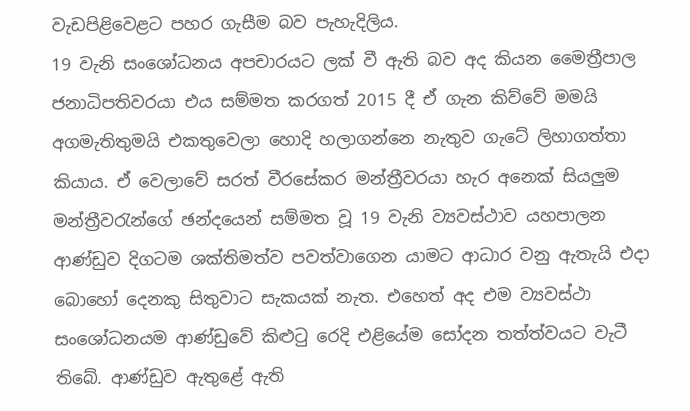වැඩපිළිවෙළට පහර ගැසීම බව පැහැදිලිය.
19 වැනි සංශෝධනය අපචාරයට ලක් වී ඇති බව අද කියන මෛත්‍රීපාල ජනාධිපතිවරයා එය සම්මත කරගත් 2015 දී ඒ ගැන කිව්වේ මමයි අගමැතිතුමයි එකතුවෙලා හොදි හලාගන්නෙ නැතුව ගැටේ ලිහාගත්තා කියාය. ඒ වෙලාවේ සරත් වීරසේකර මන්ත්‍රීවරයා හැර අනෙක් සියලුම මන්ත්‍රීවරැන්ගේ ඡන්දයෙන් සම්මත වූ 19 වැනි ව්‍යවස්ථාව යහපාලන ආණ්ඩුව දිගටම ශක්තිමත්ව පවත්වාගෙන යාමට ආධාර වනු ඇතැයි එදා බොහෝ දෙනකු සිතුවාට සැකයක් නැත. එහෙත් අද එම ව්‍යවස්ථා සංශෝධනයම ආණ්ඩුවේ කිළුටු රෙදි එළියේම සෝදන තත්ත්වයට වැටී තිබේ. ආණ්ඩුව ඇතුළේ ඇති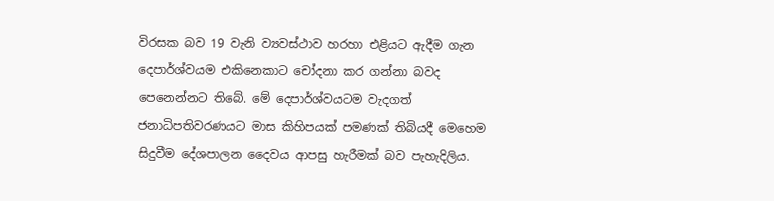විරසක බව 19 වැනි ව්‍යවස්ථාව හරහා එළියට ඇදීම ගැන දෙපාර්ශ්වයම එකිනෙකාට චෝදනා කර ගන්නා බවද පෙනෙන්නට තිබේ. මේ දෙපාර්ශ්වයටම වැදගත් ජනාධිපතිවරණයට මාස කිහිපයක් පමණක් තිබියදී මෙහෙම සිදුවීම දේශපාලන දෛවය ආපසු හැරීමක් බව පැහැදිලිය.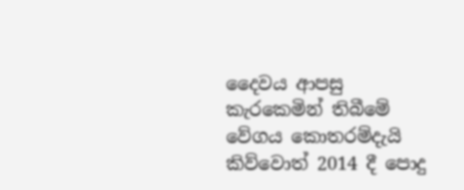දෛවය ආපසු කැරකෙමින් තිබීමේ වේගය කොතරම්දැයි කිව්වොත් 2014 දී පොදු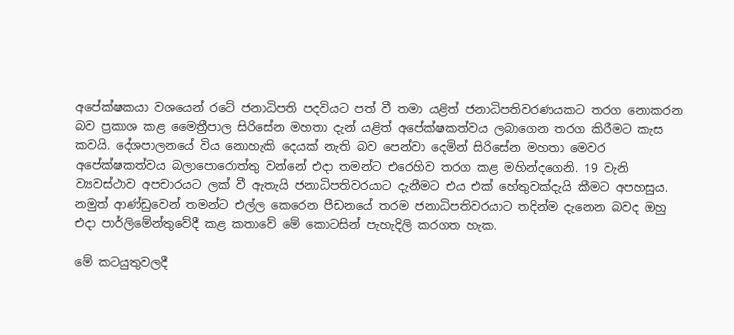අපේක්ෂකයා වශයෙන් රටේ ජනාධිපති පදවියට පත් වී තමා යළිත් ජනාධිපතිවරණයකට තරග නොකරන බව ප්‍රකාශ කළ මෛත්‍රීපාල සිරිසේන මහතා දැන් යළිත් අපේක්ෂකත්වය ලබාගෙන තරග කිරීමට කැස කවයි. දේශපාලනයේ විය නොහැකි දෙයක් නැති බව පෙන්වා දෙමින් සිරිසේන මහතා මෙවර අපේක්ෂකත්වය බලාපොරොත්තු වන්නේ එදා තමන්ට එරෙහිව තරග කළ මහින්දගෙනි. 19 වැනි ව්‍යවස්ථාව අපචාරයට ලක් වී ඇතැයි ජනාධිපතිවරයාට දැනීමට එය එක් හේතුවක්දැයි කීමට අපහසුය. නමුත් ආණ්ඩුවෙන් තමන්ට එල්ල කෙරෙන පීඩනයේ තරම ජනාධිපතිවරයාට තදින්ම දැනෙන බවද ඔහු එදා පාර්ලිමේන්තුවේදී කළ කතාවේ මේ කොටසින් පැහැදිලි කරගත හැක.

මේ කටයුතුවලදී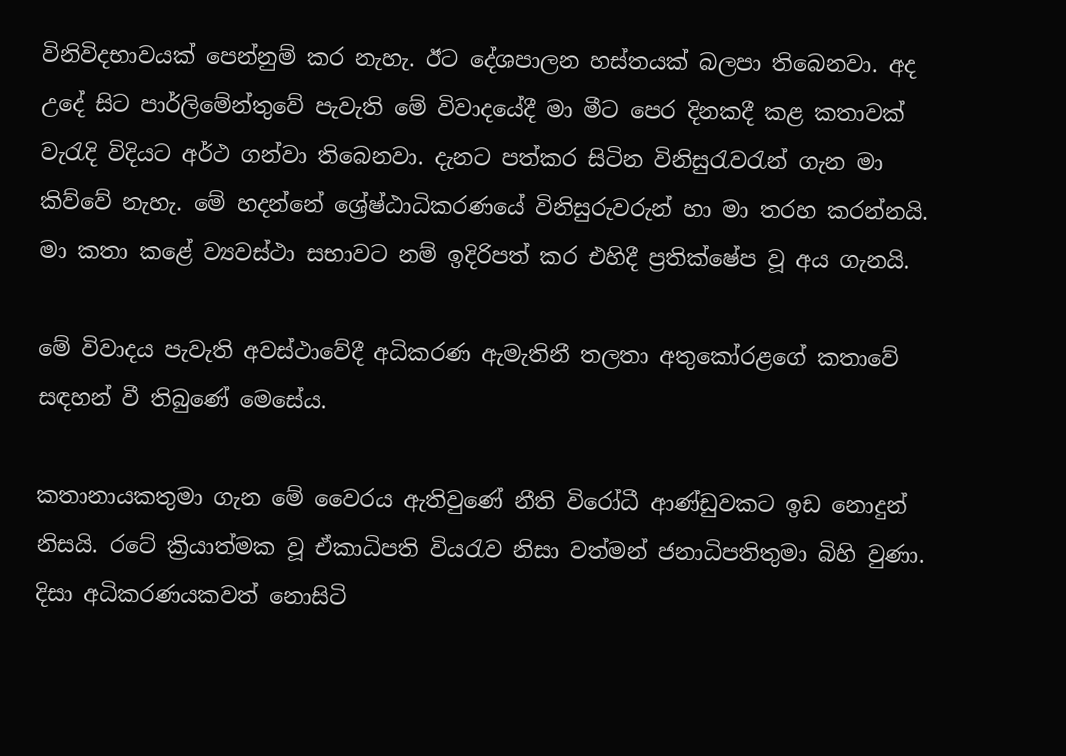විනිවිදභාවයක් පෙන්නුම් කර නැහැ. ඊට දේශපාලන හස්තයක් බලපා තිබෙනවා. අද උදේ සිට පාර්ලිමේන්තුවේ පැවැති මේ විවාදයේදී මා මීට පෙර දිනකදී කළ කතාවක් වැරැදි විදියට අර්ථ ගන්වා තිබෙනවා. දැනට පත්කර සිටින විනිසුරැවරැන් ගැන මා කිව්වේ නැහැ. මේ හදන්නේ ශ්‍රේෂ්ඨාධිකරණයේ විනිසුරුවරුන් හා මා තරහ කරන්නයි. මා කතා කළේ ව්‍යවස්ථා සභාවට නම් ඉදිරිපත් කර එහිදී ප්‍රතික්ෂේප වූ අය ගැනයි.

මේ විවාදය පැවැති අවස්ථාවේදී අධිකරණ ඇමැතිනී තලතා අතුකෝරළගේ කතාවේ සඳහන් වී තිබුණේ මෙසේය.

කතානායකතුමා ගැන මේ වෛරය ඇතිවුණේ නීති විරෝධී ආණ්ඩුවකට ඉඩ නොදුන් නිසයි. රටේ ක්‍රියාත්මක වූ ඒකාධිපති වියරැව නිසා වත්මන් ජනාධිපතිතුමා බිහි වුණා. දිසා අධිකරණයකවත් නොසිටි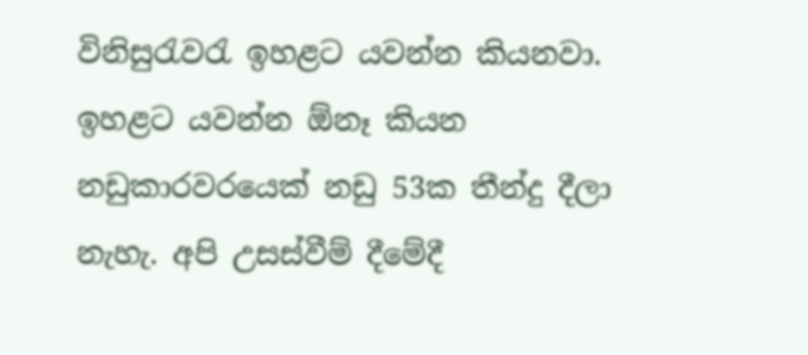විනිසුරැවරැ ඉහළට යවන්න කියනවා. ඉහළට යවන්න ඕනෑ කියන නඩුකාරවරයෙක් නඩු 53ක තීන්දු දීලා නැහැ. අපි උසස්වීම් දීමේදී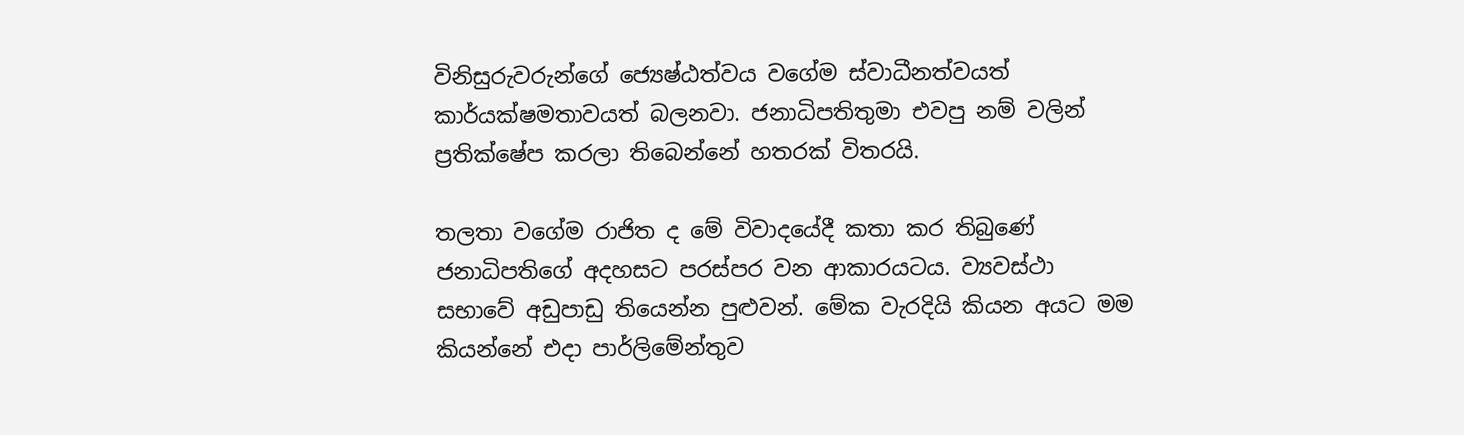විනිසුරුවරුන්ගේ ජ්‍යෙෂ්ඨත්වය වගේම ස්වාධීනත්වයත් කාර්යක්ෂමතාවයත් බලනවා. ජනාධිපතිතුමා එවපු නම් වලින් ප්‍රතික්ෂේප කරලා තිබෙන්නේ හතරක් විතරයි.

තලතා වගේම රාජිත ද මේ විවාදයේදී කතා කර තිබුණේ ජනාධිපතිගේ අදහසට පරස්පර වන ආකාරයටය. ව්‍යවස්ථා සභාවේ අඩුපාඩු තියෙන්න පුළුවන්. මේක වැරදියි කියන අයට මම කියන්නේ එදා පාර්ලිමේන්තුව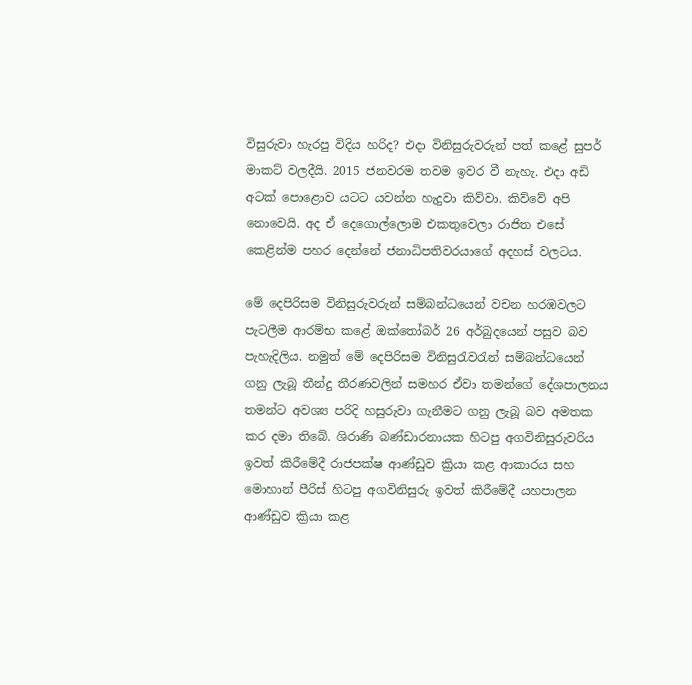විසුරුවා හැරපු විදිය හරිද? එදා විනිසුරුවරුන් පත් කළේ සුපර් මාකට් වලදීයි. 2015 ජනවරම තවම ඉවර වී නැහැ. එදා අඩි අටක් පොළොව යටට යවන්න හැදුවා කිව්වා. කිව්වේ අපි නොවෙයි. අද ඒ දෙගොල්ලොම එකතුවෙලා රාජිත එසේ කෙළින්ම පහර දෙන්නේ ජනාධිපතිවරයාගේ අදහස් වලටය.

මේ දෙපිරිසම විනිසුරුවරුන් සම්බන්ධයෙන් වචන හරඹවලට පැටලීම ආරම්භ කළේ ඔක්තෝබර් 26 අර්බුදයෙන් පසුව බව පැහැදිලිය. නමුත් මේ දෙපිරිසම විනිසුරැවරැන් සම්බන්ධයෙන් ගනු ලැබූ තීන්දු තීරණවලින් සමහර ඒවා තමන්ගේ දේශපාලනය තමන්ට අවශ්‍ය පරිදි හසුරුවා ගැනීමට ගනු ලැබූ බව අමතක කර දමා තිබේ. ශිරාණි බණ්ඩාරනායක හිටපු අගවිනිසුරුවරිය ඉවත් කිරීමේදී රාජපක්ෂ ආණ්ඩුව ක්‍රියා කළ ආකාරය සහ මොහාන් පීරිස් හිටපු අගවිනිසුරු ඉවත් කිරීමේදී යහපාලන ආණ්ඩුව ක්‍රියා කළ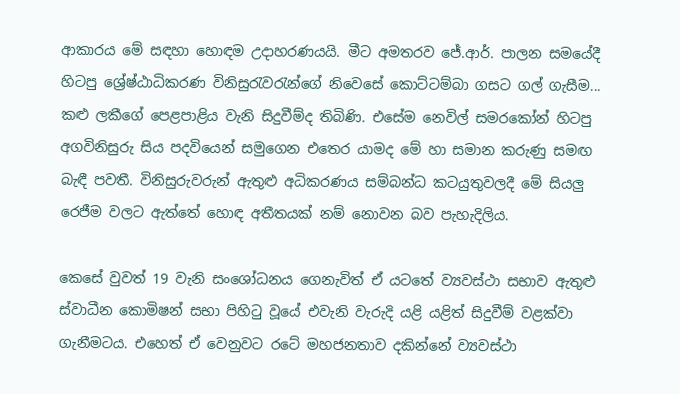ආකාරය මේ සඳහා හොඳම උදාහරණයයි. මීට අමතරව ජේ.ආර්. පාලන සමයේදී හිටපු ශ්‍රේෂ්ඨාධිකරණ විනිසුරැවරැන්ගේ නිවෙසේ කොට්ටම්බා ගසට ගල් ගැසීම... කළු ලකීගේ පෙළපාළිය වැනි සිදුවීම්ද තිබිණි. එසේම නෙවිල් සමරකෝන් හිටපු අගවිනිසුරු සිය පදවියෙන් සමුගෙන එතෙර යාමද මේ හා සමාන කරුණු සමඟ බැඳී පවතී. විනිසුරුවරුන් ඇතුළු අධිකරණය සම්බන්ධ කටයුතුවලදී මේ සියලු රෙජීම වලට ඇත්තේ හොඳ අතීතයක් නම් නොවන බව පැහැදිලිය.

කෙසේ වුවත් 19 වැනි සංශෝධනය ගෙනැවිත් ඒ යටතේ ව්‍යවස්ථා සභාව ඇතුළු ස්වාධීන කොමිෂන් සභා පිහිටු වූයේ එවැනි වැරුදි යළි යළිත් සිදුවීම් වළක්වා ගැනීමටය. එහෙත් ඒ වෙනුවට රටේ මහජනතාව දකින්නේ ව්‍යවස්ථා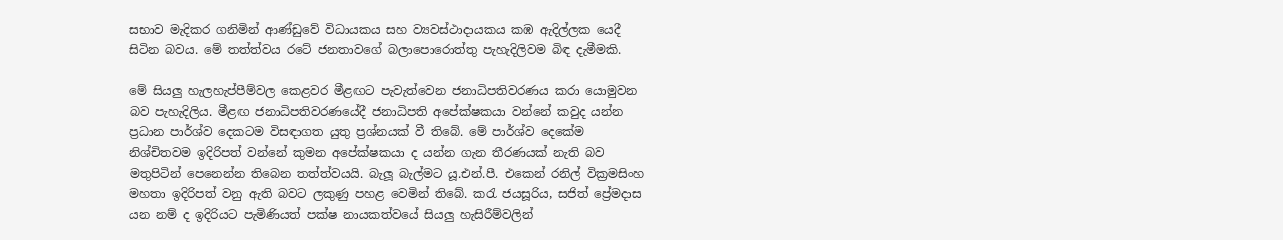සභාව මැදිකර ගනිමින් ආණ්ඩුවේ විධායකය සහ ව්‍යවස්ථාදායකය කඹ ඇදිල්ලක යෙදී සිටින බවය. මේ තත්ත්වය රටේ ජනතාවගේ බලාපොරොත්තු පැහැදිලිවම බිඳ දැමීමකි.

මේ සියලු හැලහැප්පීම්වල කෙළවර මීළඟට පැවැත්වෙන ජනාධිපතිවරණය කරා යොමුවන බව පැහැදිලිය. මීළඟ ජනාධිපතිවරණයේදී ජනාධිපති අපේක්ෂකයා වන්නේ කවුද යන්න ප්‍රධාන පාර්ශ්ව දෙකටම විසඳාගත යුතු ප්‍රශ්නයක් වී තිබේ. මේ පාර්ශ්ව දෙකේම නිශ්චිතවම ඉදිරිපත් වන්නේ කුමන අපේක්ෂකයා ද යන්න ගැන තීරණයක් නැති බව මතුපිටින් පෙනෙන්න තිබෙන තත්ත්වයයි. බැලූ බැල්මට යූ.එන්.පී. එකෙන් රනිල් වික්‍රමසිංහ මහතා ඉදිරිපත් වනු ඇති බවට ලකුණු පහළ වෙමින් තිබේ. කරැ ජයසූරිය, සජිත් ප්‍රේමදාස යන නම් ද ඉදිරියට පැමිණියත් පක්ෂ නායකත්වයේ සියලු හැසිරීම්වලින්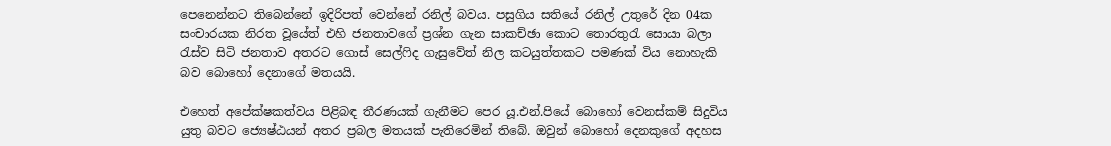පෙනෙන්නට තිබෙන්නේ ඉදිරිපත් වෙන්නේ රනිල් බවය. පසුගිය සතියේ රනිල් උතුරේ දින 04ක සංචාරයක නිරත වූයේත් එහි ජනතාවගේ ප්‍රශ්න ගැන සාකච්ඡා කොට තොරතුරැ සොයා බලා රැස්ව සිටි ජනතාව අතරට ගොස් සෙල්ෆිද ගැසුවේත් නිල කටයුත්තකට පමණක් විය නොහැකි බව බොහෝ දෙනාගේ මතයයි.

එහෙත් අපේක්ෂකත්වය පිළිබඳ තීරණයක් ගැනීමට පෙර යූ.එන්.පියේ බොහෝ වෙනස්කම් සිදුවිය යුතු බවට ජ්‍යෙෂ්ඨයන් අතර ප්‍රබල මතයක් පැතිරෙමින් තිබේ. ඔවුන් බොහෝ දෙනකුගේ අදහස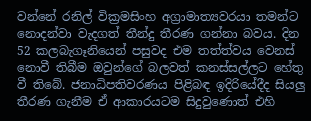වන්නේ රනිල් වික්‍රමසිංහ අග්‍රාමාත්‍යවරයා තමන්ට නොදන්වා වැදගත් තීන්දු තීරණ ගන්නා බවය. දින 52 කලබැගෑනියෙන් පසුවද එම තත්ත්වය වෙනස් නොවී තිබීම ඔවුන්ගේ බලවත් කනස්සල්ලට හේතු වී තිබේ. ජනාධිපතිවරණය පිළිබඳ ඉදිරියේදීද සියලු තීරණ ගැනීම ඒ ආකාරයටම සිදුවුණොත් එහි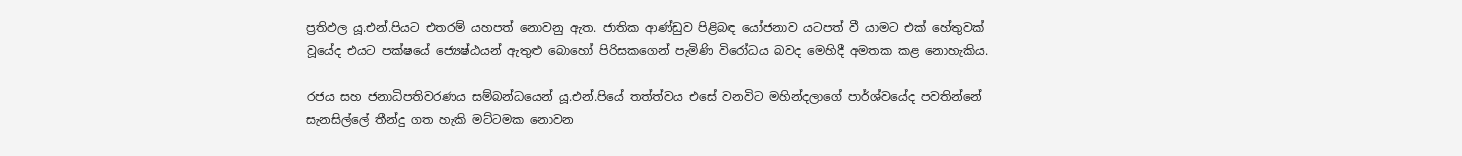ප්‍රතිඵල යූ.එන්.පියට එතරම් යහපත් නොවනු ඇත. ජාතික ආණ්ඩුව පිළිබඳ යෝජනාව යටපත් වී යාමට එක් හේතුවක් වූයේද එයට පක්ෂයේ ජ්‍යෙෂ්ඨයන් ඇතුළු බොහෝ පිරිසකගෙන් පැමිණි විරෝධය බවද මෙහිදී අමතක කළ නොහැකිය.

රජය සහ ජනාධිපතිවරණය සම්බන්ධයෙන් යූ.එන්.පියේ තත්ත්වය එසේ වනවිට මහින්දලාගේ පාර්ශ්වයේද පවතින්නේ සැනසිල්ලේ තීන්දු ගත හැකි මට්ටමක නොවන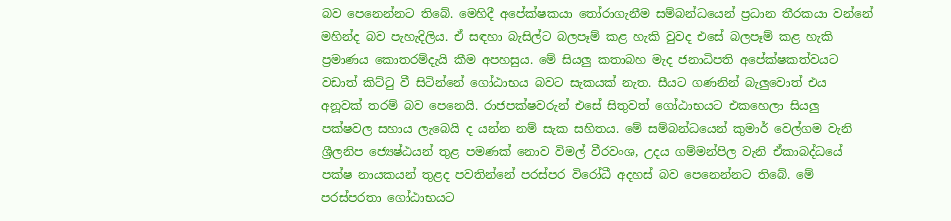බව පෙනෙන්නට තිබේ. මෙහිදී අපේක්ෂකයා තෝරාගැනීම සම්බන්ධයෙන් ප්‍රධාන තීරකයා වන්නේ මහින්ද බව පැහැදිලිය. ඒ සඳහා බැසිල්ට බලපෑම් කළ හැකි වුවද එසේ බලපෑම් කළ හැකි ප්‍රමාණය කොතරම්දැයි කීම අපහසුය. මේ සියලු කතාබහ මැද ජනාධිපති අපේක්ෂකත්වයට වඩාත් කිට්ටු වී සිටින්නේ ගෝඨාභය බවට සැකයක් නැත. සීයට ගණනින් බැලුවොත් එය අනූවක් තරම් බව පෙනෙයි. රාජපක්ෂවරුන් එසේ සිතුවත් ගෝඨාභයට එකහෙලා සියලු පක්ෂවල සහාය ලැබෙයි ද යන්න නම් සැක සහිතය. මේ සම්බන්ධයෙන් කුමාර් වෙල්ගම වැනි ශ්‍රීලනිප ජ්‍යෙෂ්ඨයන් තුළ පමණක් නොව විමල් වීරවංශ, උදය ගම්මන්පිල වැනි ඒකාබද්ධයේ පක්ෂ නායකයන් තුළද පවතින්නේ පරස්පර විරෝධී අදහස් බව පෙනෙන්නට තිබේ. මේ පරස්පරතා ගෝඨාභයට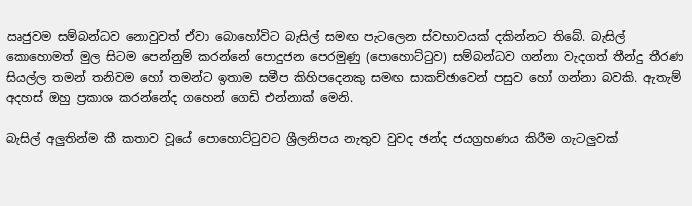ඍජුවම සම්බන්ධව නොවුවත් ඒවා බොහෝවිට බැසිල් සමඟ පැටලෙන ස්වභාවයක් දකින්නට තිබේ. බැසිල් කොහොමත් මුල සිටම පෙන්නුම් කරන්නේ පොදුජන පෙරමුණු (පොහොට්ටුව) සම්බන්ධව ගන්නා වැදගත් තීන්දු තීරණ සියල්ල තමන් තනිවම හෝ තමන්ට ඉතාම සමීප කිහිපදෙනකු සමඟ සාකච්ඡාවෙන් පසුව හෝ ගන්නා බවකි. ඇතැම් අදහස් ඔහු ප්‍රකාශ කරන්නේද ගහෙන් ගෙඩි එන්නාක් මෙනි.

බැසිල් අලුතින්ම කී කතාව වූයේ පොහොට්ටුවට ශ්‍රීලනිපය නැතුව වුවද ඡන්ද ජයග්‍රහණය කිරීම ගැටලුවක්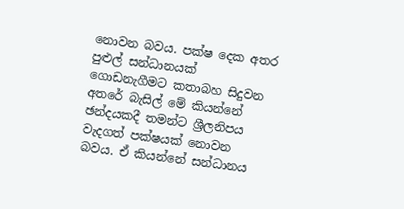නොවන බවය. පක්ෂ දෙක අතර පුළුල් සන්ධානයක් ගොඩනැගීමට කතාබහ සිදුවන අතරේ බැසිල් මේ කියන්නේ ඡන්දයකදී තමන්ට ශ්‍රීලනිපය වැදගත් පක්ෂයක් නොවන බවය. ඒ කියන්නේ සන්ධානය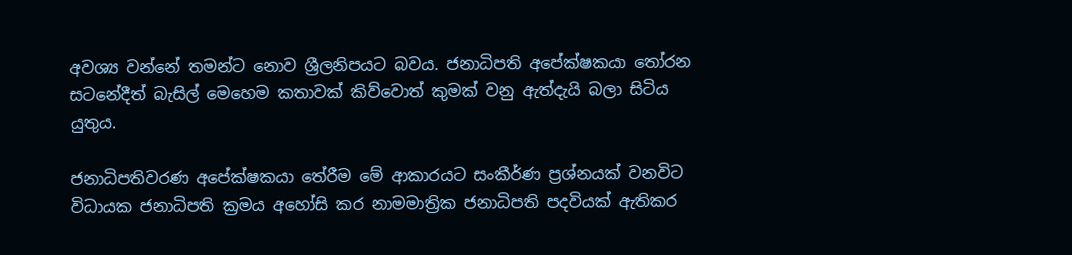අවශ්‍ය වන්නේ තමන්ට නොව ශ්‍රීලනිපයට බවය. ජනාධිපති අපේක්ෂකයා තෝරන සටනේදීත් බැසිල් මෙහෙම කතාවක් කිව්වොත් කුමක් වනු ඇත්දැයි බලා සිටිය යුතුය.

ජනාධිපතිවරණ අපේක්ෂකයා තේරීම මේ ආකාරයට සංකීර්ණ ප්‍රශ්නයක් වනවිට විධායක ජනාධිපති ක්‍රමය අහෝසි කර නාමමාත්‍රික ජනාධිපති පදවියක් ඇතිකර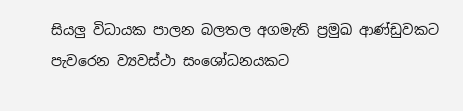සියලු විධායක පාලන බලතල අගමැති ප්‍රමුඛ ආණ්ඩුවකට පැවරෙන ව්‍යවස්ථා සංශෝධනයකට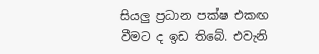සියලු ප්‍රධාන පක්ෂ එකඟ වීමට ද ඉඩ තිබේ. එවැනි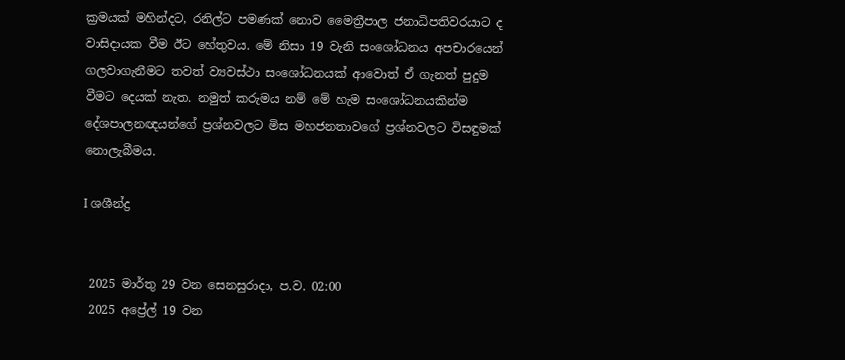ක්‍රමයක් මහින්දට, රනිල්ට පමණක් නොව මෛත්‍රීපාල ජනාධිපතිවරයාට ද වාසිදායක වීම ඊට හේතුවය. මේ නිසා 19 වැනි සංශෝධනය අපචාරයෙන් ගලවාගැනීමට තවත් ව්‍යවස්ථා සංශෝධනයක් ආවොත් ඒ ගැනත් පුදුම වීමට දෙයක් නැත. නමුත් කරුමය නම් මේ හැම සංශෝධනයකින්ම දේශපාලනඥයන්ගේ ප්‍රශ්නවලට මිස මහජනතාවගේ ප්‍රශ්නවලට විසඳුමක් නොලැබීමය.

I ශශීන්ද්‍ර


 2025 මාර්තු 29 වන සෙනසුරාදා, ප.ව. 02:00
 2025 අප්‍රේල් 19 වන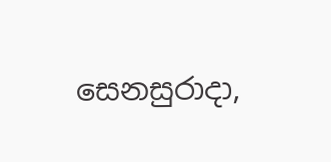සෙනසුරාදා,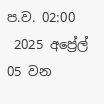ප.ව. 02:00
 2025 අප්‍රේල් 05 වන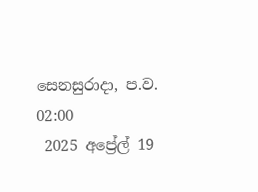සෙනසුරාදා, ප.ව. 02:00
 2025 අප්‍රේල් 19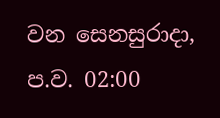වන සෙනසුරාදා, ප.ව. 02:00